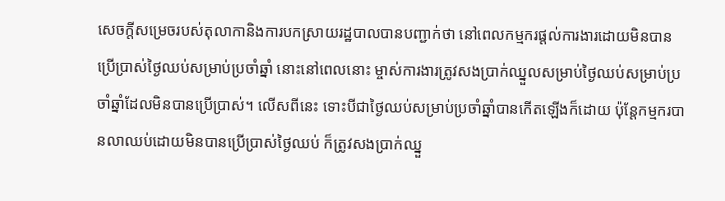សេចក្តីសម្រេចរបស់តុលាកានិងការបកស្រាយរដ្ឋបាលបានបញ្ជាក់ថា នៅពេលកម្មករផ្តល់ការងារដោយមិនបានប្រើប្រាស់ថ្ងៃឈប់សម្រាប់ប្រចាំឆ្នាំ នោះនៅពេលនោះ ម្ចាស់ការងារត្រូវសងប្រាក់ឈ្នួលសម្រាប់ថ្ងៃឈប់សម្រាប់ប្រចាំឆ្នាំដែលមិនបានប្រើប្រាស់។ លើសពីនេះ ទោះបីជាថ្ងៃឈប់សម្រាប់ប្រចាំឆ្នាំបានកើតឡើងក៏ដោយ ប៉ុន្តែកម្មករបានលាឈប់ដោយមិនបានប្រើប្រាស់ថ្ងៃឈប់ ក៏ត្រូវសងប្រាក់ឈ្នួ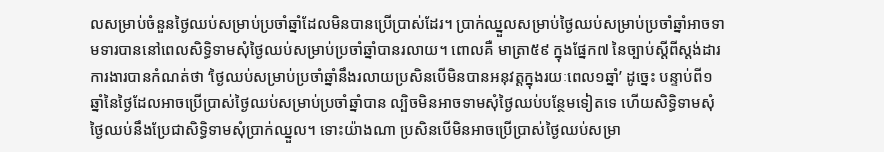លសម្រាប់ចំនួនថ្ងៃឈប់សម្រាប់ប្រចាំឆ្នាំដែលមិនបានប្រើប្រាស់ដែរ។ ប្រាក់ឈ្នួលសម្រាប់ថ្ងៃឈប់សម្រាប់ប្រចាំឆ្នាំអាចទាមទារបាននៅពេលសិទ្ធិទាមសុំថ្ងៃឈប់សម្រាប់ប្រចាំឆ្នាំបានរលាយ។ ពោលគឺ មាត្រា៥៩ ក្នុងផ្នែក៧ នៃច្បាប់ស្តីពីស្តង់ដារការងារបានកំណត់ថា ‘ថ្ងៃឈប់សម្រាប់ប្រចាំឆ្នាំនឹងរលាយប្រសិនបើមិនបានអនុវត្តក្នុងរយៈពេល១ឆ្នាំ’ ដូច្នេះ បន្ទាប់ពី១ឆ្នាំនៃថ្ងៃដែលអាចប្រើប្រាស់ថ្ងៃឈប់សម្រាប់ប្រចាំឆ្នាំបាន ល្បិចមិនអាចទាមសុំថ្ងៃឈប់បន្ថែមទៀតទេ ហើយសិទ្ធិទាមសុំថ្ងៃឈប់នឹងប្រែជាសិទ្ធិទាមសុំប្រាក់ឈ្នួល។ ទោះយ៉ាងណា ប្រសិនបើមិនអាចប្រើប្រាស់ថ្ងៃឈប់សម្រា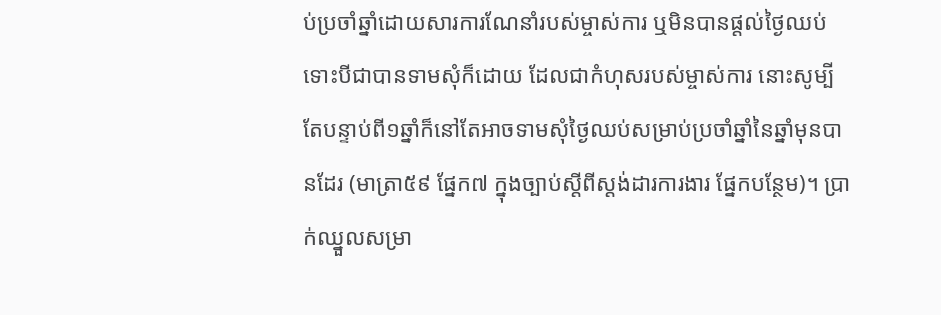ប់ប្រចាំឆ្នាំដោយសារការណែនាំរបស់ម្ចាស់ការ ឬមិនបានផ្តល់ថ្ងៃឈប់ទោះបីជាបានទាមសុំក៏ដោយ ដែលជាកំហុសរបស់ម្ចាស់ការ នោះសូម្បីតែបន្ទាប់ពី១ឆ្នាំក៏នៅតែអាចទាមសុំថ្ងៃឈប់សម្រាប់ប្រចាំឆ្នាំនៃឆ្នាំមុនបានដែរ (មាត្រា៥៩ ផ្នែក៧ ក្នុងច្បាប់ស្តីពីស្តង់ដារការងារ ផ្នែកបន្ថែម)។ ប្រាក់ឈ្នួលសម្រា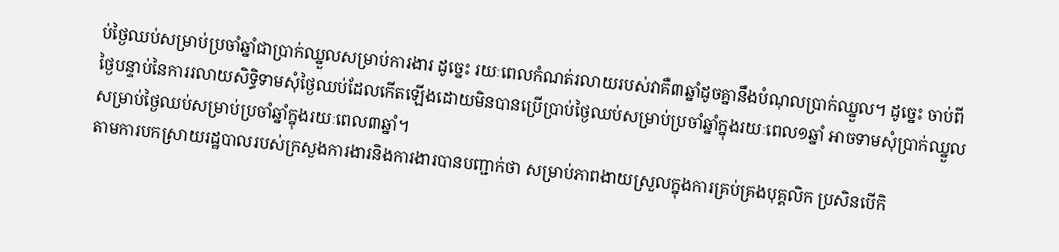ប់ថ្ងៃឈប់សម្រាប់ប្រចាំឆ្នាំជាប្រាក់ឈ្នួលសម្រាប់ការងារ ដូច្នេះ រយៈពេលកំណត់រលាយរបស់វាគឺ៣ឆ្នាំដូចគ្នានឹងបំណុលប្រាក់ឈ្នួល។ ដូច្នេះ ចាប់ពីថ្ងៃបន្ទាប់នៃការរលាយសិទ្ធិទាមសុំថ្ងៃឈប់ដែលកើតឡើងដោយមិនបានប្រើប្រាប់ថ្ងៃឈប់សម្រាប់ប្រចាំឆ្នាំក្នុងរយៈពេល១ឆ្នាំ អាចទាមសុំប្រាក់ឈ្នួលសម្រាប់ថ្ងៃឈប់សម្រាប់ប្រចាំឆ្នាំក្នុងរយៈពេល៣ឆ្នាំ។
តាមការបកស្រាយរដ្ឋបាលរបស់ក្រសួងការងារនិងការងារបានបញ្ជាក់ថា សម្រាប់ភាពងាយស្រួលក្នុងការគ្រប់គ្រងបុគ្គលិក ប្រសិនបើកិ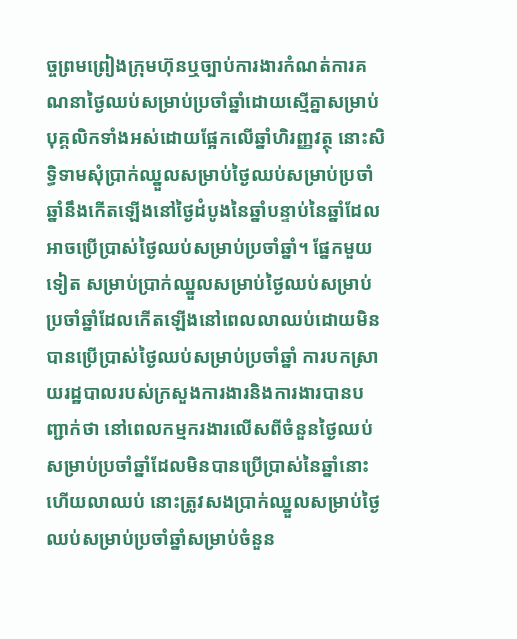ច្ចព្រមព្រៀងក្រុមហ៊ុនឬច្បាប់ការងារកំណត់ការគណនាថ្ងៃឈប់សម្រាប់ប្រចាំឆ្នាំដោយស្មើគ្នាសម្រាប់បុគ្គលិកទាំងអស់ដោយផ្អែកលើឆ្នាំហិរញ្ញវត្ថុ នោះសិទ្ធិទាមសុំប្រាក់ឈ្នួលសម្រាប់ថ្ងៃឈប់សម្រាប់ប្រចាំឆ្នាំនឹងកើតឡើងនៅថ្ងៃដំបូងនៃឆ្នាំបន្ទាប់នៃឆ្នាំដែលអាចប្រើប្រាស់ថ្ងៃឈប់សម្រាប់ប្រចាំឆ្នាំ។ ផ្នែកមួយទៀត សម្រាប់ប្រាក់ឈ្នួលសម្រាប់ថ្ងៃឈប់សម្រាប់ប្រចាំឆ្នាំដែលកើតឡើងនៅពេលលាឈប់ដោយមិនបានប្រើប្រាស់ថ្ងៃឈប់សម្រាប់ប្រចាំឆ្នាំ ការបកស្រាយរដ្ឋបាលរបស់ក្រសួងការងារនិងការងារបានបញ្ជាក់ថា នៅពេលកម្មករងារលើសពីចំនួនថ្ងៃឈប់សម្រាប់ប្រចាំឆ្នាំដែលមិនបានប្រើប្រាស់នៃឆ្នាំនោះ ហើយលាឈប់ នោះត្រូវសងប្រាក់ឈ្នួលសម្រាប់ថ្ងៃឈប់សម្រាប់ប្រចាំឆ្នាំសម្រាប់ចំនួន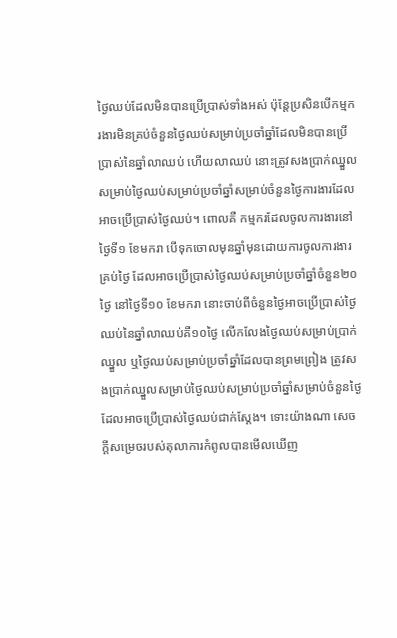ថ្ងៃឈប់ដែលមិនបានប្រើប្រាស់ទាំងអស់ ប៉ុន្តែប្រសិនបើកម្មករងារមិនគ្រប់ចំនួនថ្ងៃឈប់សម្រាប់ប្រចាំឆ្នាំដែលមិនបានប្រើប្រាស់នៃឆ្នាំលាឈប់ ហើយលាឈប់ នោះត្រូវសងប្រាក់ឈ្នួលសម្រាប់ថ្ងៃឈប់សម្រាប់ប្រចាំឆ្នាំសម្រាប់ចំនួនថ្ងៃការងារដែលអាចប្រើប្រាស់ថ្ងៃឈប់។ ពោលគឺ កម្មករដែលចូលការងារនៅថ្ងៃទី១ ខែមករា បើទុកចោលមុនឆ្នាំមុនដោយការចូលការងារគ្រប់ថ្ងៃ ដែលអាចប្រើប្រាស់ថ្ងៃឈប់សម្រាប់ប្រចាំឆ្នាំចំនួន២០ថ្ងៃ នៅថ្ងៃទី១០ ខែមករា នោះចាប់ពីចំនួនថ្ងៃអាចប្រើប្រាស់ថ្ងៃឈប់នៃឆ្នាំលាឈប់គឺ១០ថ្ងៃ លើកលែងថ្ងៃឈប់សម្រាប់ប្រាក់ឈ្នួល ឬថ្ងៃឈប់សម្រាប់ប្រចាំឆ្នាំដែលបានព្រមព្រៀង ត្រូវសងប្រាក់ឈ្នួលសម្រាប់ថ្ងៃឈប់សម្រាប់ប្រចាំឆ្នាំសម្រាប់ចំនួនថ្ងៃដែលអាចប្រើប្រាស់ថ្ងៃឈប់ជាក់ស្តែង។ ទោះយ៉ាងណា សេចក្តីសម្រេចរបស់តុលាការកំពូលបានមើលឃើញ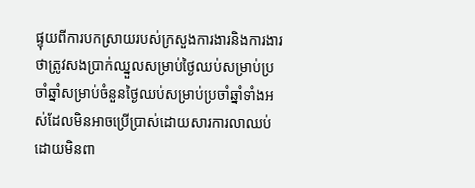ផ្ទុយពីការបកស្រាយរបស់ក្រសួងការងារនិងការងារ ថាត្រូវសងប្រាក់ឈ្នួលសម្រាប់ថ្ងៃឈប់សម្រាប់ប្រចាំឆ្នាំសម្រាប់ចំនួនថ្ងៃឈប់សម្រាប់ប្រចាំឆ្នាំទាំងអស់ដែលមិនអាចប្រើប្រាស់ដោយសារការលាឈប់ ដោយមិនពា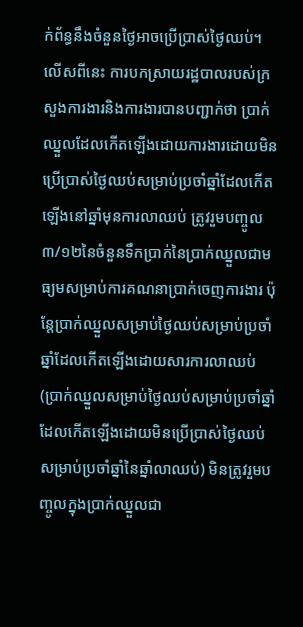ក់ព័ន្ធនឹងចំនួនថ្ងៃអាចប្រើប្រាស់ថ្ងៃឈប់។ លើសពីនេះ ការបកស្រាយរដ្ឋបាលរបស់ក្រសួងការងារនិងការងារបានបញ្ជាក់ថា ប្រាក់ឈ្នួលដែលកើតឡើងដោយការងារដោយមិនប្រើប្រាស់ថ្ងៃឈប់សម្រាប់ប្រចាំឆ្នាំដែលកើតឡើងនៅឆ្នាំមុនការលាឈប់ ត្រូវរួមបញ្ចូល៣/១២នៃចំនួនទឹកប្រាក់នៃប្រាក់ឈ្នួលជាមធ្យមសម្រាប់ការគណនាប្រាក់ចេញការងារ ប៉ុន្តែប្រាក់ឈ្នួលសម្រាប់ថ្ងៃឈប់សម្រាប់ប្រចាំឆ្នាំដែលកើតឡើងដោយសារការលាឈប់ (ប្រាក់ឈ្នួលសម្រាប់ថ្ងៃឈប់សម្រាប់ប្រចាំឆ្នាំដែលកើតឡើងដោយមិនប្រើប្រាស់ថ្ងៃឈប់សម្រាប់ប្រចាំឆ្នាំនៃឆ្នាំលាឈប់) មិនត្រូវរួមបញ្ចូលក្នុងប្រាក់ឈ្នួលជា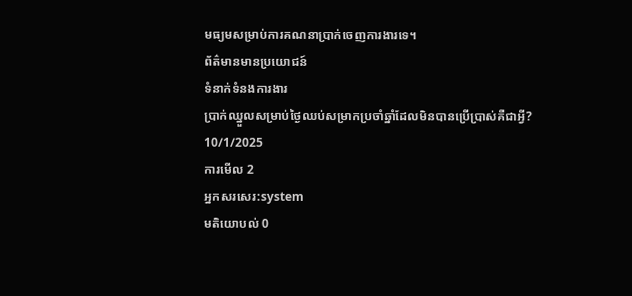មធ្យមសម្រាប់ការគណនាប្រាក់ចេញការងារទេ។
ព័ត៌មានមានប្រយោជន៍
ទំនាក់ទំនងការងារ
ប្រាក់ឈ្នួលសម្រាប់ថ្ងៃឈប់សម្រាកប្រចាំឆ្នាំដែលមិនបានប្រើប្រាស់គឺជាអ្វី?
10/1/2025
ការមើល 2
អ្នកសរសេរ:system
មតិយោបល់ 0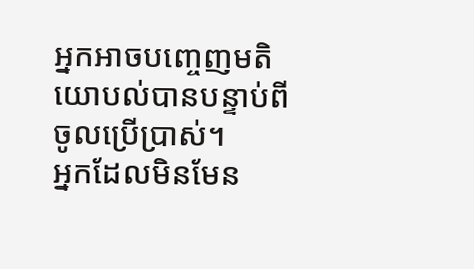អ្នកអាចបញ្ចេញមតិយោបល់បានបន្ទាប់ពីចូលប្រើប្រាស់។
អ្នកដែលមិនមែន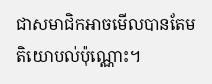ជាសមាជិកអាចមើលបានតែមតិយោបល់ប៉ុណ្ណោះ។